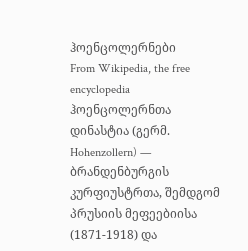ჰოენცოლერნები
From Wikipedia, the free encyclopedia
ჰოენცოლერნთა დინასტია (გერმ. Hohenzollern) — ბრანდენბურგის კურფიუსტრთა, შემდგომ პრუსიის მეფეებიისა (1871-1918) და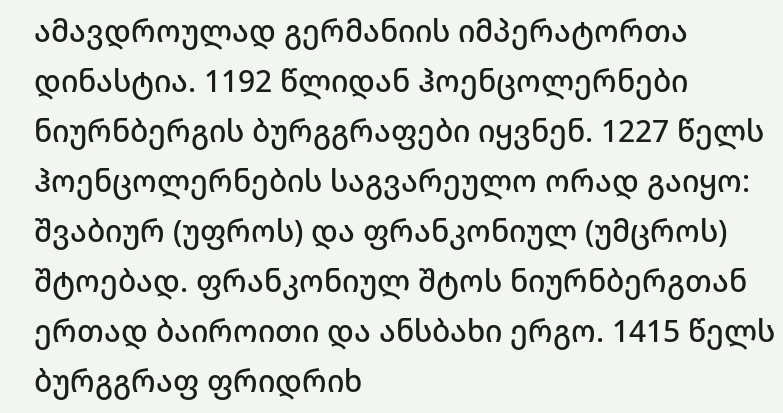ამავდროულად გერმანიის იმპერატორთა დინასტია. 1192 წლიდან ჰოენცოლერნები ნიურნბერგის ბურგგრაფები იყვნენ. 1227 წელს ჰოენცოლერნების საგვარეულო ორად გაიყო: შვაბიურ (უფროს) და ფრანკონიულ (უმცროს) შტოებად. ფრანკონიულ შტოს ნიურნბერგთან ერთად ბაიროითი და ანსბახი ერგო. 1415 წელს ბურგგრაფ ფრიდრიხ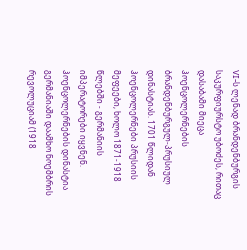VI-ს ლენად ბრანდენბურგის საკურფიურსტო უბოძეს, რითაც დასაბამი მიეცა ჰოენცოლერნების ბრანდენბურგულ-პრუსიულ დინასტიას. 1701 წლიდან ჰოენცოლერნები პრუსიის მეფეები, ხოლო 1871-1918 წლებში - გერმანიის იმპერატორები იყვნენ. ჰოენცოლერნების დინასტია გერმანიაში დაამხო ნოემბრის რევოლუციამ (1918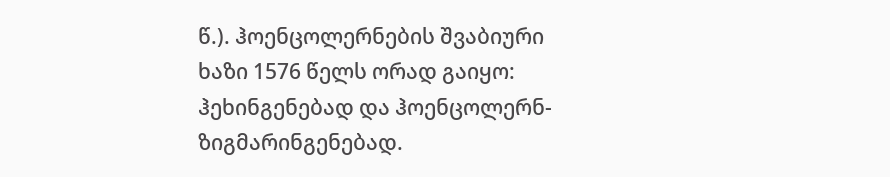წ.). ჰოენცოლერნების შვაბიური ხაზი 1576 წელს ორად გაიყო: ჰეხინგენებად და ჰოენცოლერნ-ზიგმარინგენებად.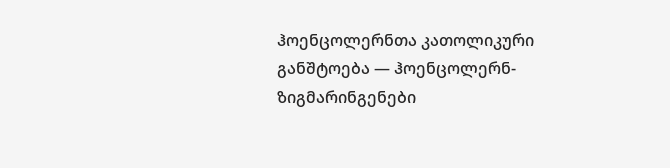ჰოენცოლერნთა კათოლიკური განშტოება — ჰოენცოლერნ-ზიგმარინგენები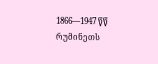1866—1947 წწ რუმინეთს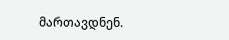მართავდნენ.